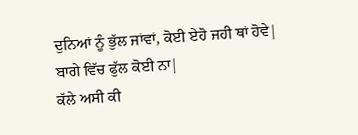ਦੁਨਿਆਂ ਨੂੰ ਭੁੱਲ ਜਾਂਵਾਂ, ਕੋਈ ਏਹੋ ਜਹੀ ਥਾਂ ਹੋਵੇ|
ਬਾਗੇ ਵਿੱਚ ਫੁੱਲ ਕੋਈ ਨਾ|
ਕੱਲੇ ਅਸੀ ਕੀ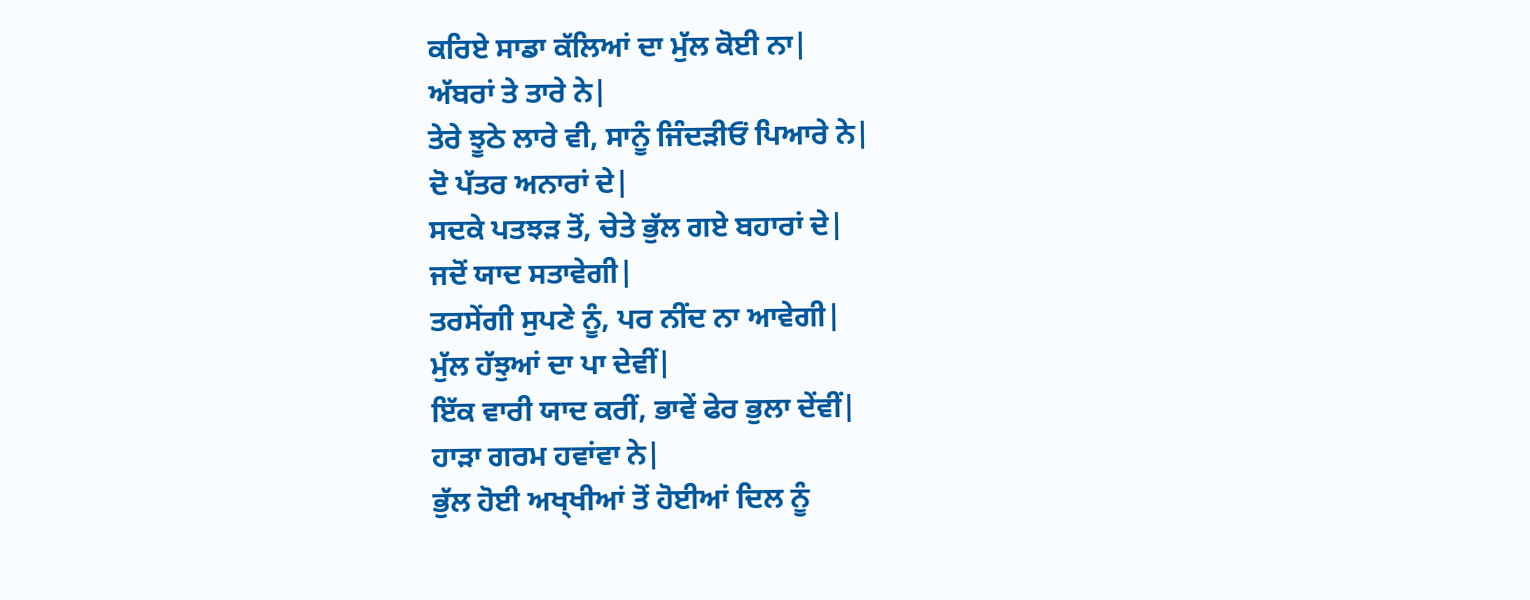ਕਰਿਏ ਸਾਡਾ ਕੱਲਿਆਂ ਦਾ ਮੁੱਲ ਕੋਈ ਨਾ|
ਅੱਬਰਾਂ ਤੇ ਤਾਰੇ ਨੇ|
ਤੇਰੇ ਝੂਠੇ ਲਾਰੇ ਵੀ, ਸਾਨੂੰ ਜਿੰਦੜੀਓਂ ਪਿਆਰੇ ਨੇ|
ਦੋ ਪੱਤਰ ਅਨਾਰਾਂ ਦੇ|
ਸਦਕੇ ਪਤਝੜ ਤੋਂ, ਚੇਤੇ ਭੁੱਲ ਗਏ ਬਹਾਰਾਂ ਦੇ|
ਜਦੋਂ ਯਾਦ ਸਤਾਵੇਗੀ|
ਤਰਸੇਂਗੀ ਸੁਪਣੇ ਨੂੰ, ਪਰ ਨੀਂਦ ਨਾ ਆਵੇਗੀ|
ਮੁੱਲ ਹੱਝੁਆਂ ਦਾ ਪਾ ਦੇਵੀਂ|
ਇੱਕ ਵਾਰੀ ਯਾਦ ਕਰੀਂ, ਭਾਵੇਂ ਫੇਰ ਭੁਲਾ ਦੇਂਵੀਂ|
ਹਾੜਾ ਗਰਮ ਹਵਾਂਵਾ ਨੇ|
ਭੁੱਲ ਹੋਈ ਅਖ੍ਖੀਆਂ ਤੋਂ ਹੋਈਆਂ ਦਿਲ ਨੂੰ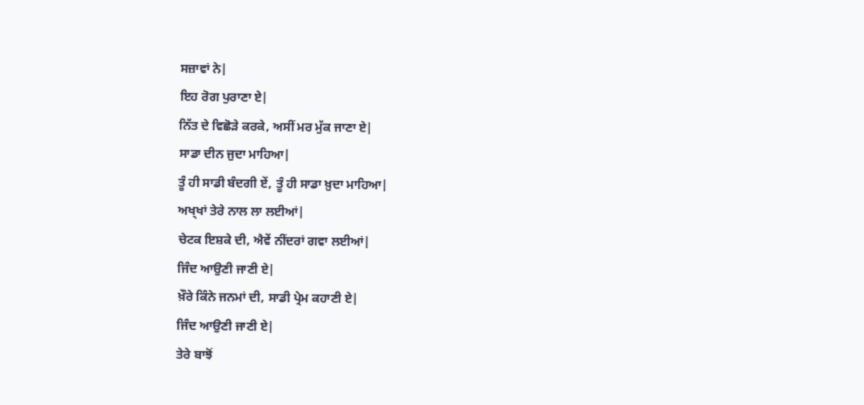ਸਜ਼ਾਵਾਂ ਨੇ|
ਇਹ ਰੋਗ ਪੁਰਾਣਾ ਏ|
ਨਿੱਤ ਦੇ ਵਿਛੋੜੇ ਕਰਕੇ, ਅਸੀਂ ਮਰ ਮੁੱਕ ਜਾਣਾ ਏ|
ਸਾਡਾ ਦੀਨ ਜੁਦਾ ਮਾਹਿਆ|
ਤੂੰ ਹੀ ਸਾਡੀ ਬੰਦਗੀ ਏਂ, ਤੂੰ ਹੀ ਸਾਡਾ ਖ਼ੁਦਾ ਮਾਹਿਆ|
ਅਖ੍ਖਾਂ ਤੇਰੇ ਨਾਲ ਲਾ ਲਈਆਂ|
ਚੇਟਕ ਇਸ਼ਕੇ ਦੀ, ਐਵੇਂ ਨੀਂਦਰਾਂ ਗਵਾ ਲਈਆਂ|
ਜਿੰਦ ਆਉਣੀ ਜਾਣੀ ਏ|
ਖ਼ੌਰੇ ਕਿੰਨੇ ਜਨਮਾਂ ਦੀ, ਸਾਡੀ ਪ੍ਰੇਮ ਕਹਾਣੀ ਏ|
ਜਿੰਦ ਆਉਣੀ ਜਾਣੀ ਏ|
ਤੇਰੇ ਬਾਝੋਂ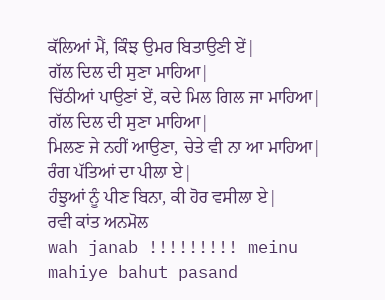ਕੱਲਿਆਂ ਮੈਂ, ਕਿੰਝ ਉਮਰ ਬਿਤਾਉਣੀ ਏਂ|
ਗੱਲ ਦਿਲ ਦੀ ਸੁਣਾ ਮਾਹਿਆ|
ਚਿੱਠੀਆਂ ਪਾਉਣਾਂ ਏਂ, ਕਦੇ ਮਿਲ ਗਿਲ ਜਾ ਮਾਹਿਆ|
ਗੱਲ ਦਿਲ ਦੀ ਸੁਣਾ ਮਾਹਿਆ|
ਮਿਲਣ ਜੇ ਨਹੀਂ ਆਉਣਾ, ਚੇਤੇ ਵੀ ਨਾ ਆ ਮਾਹਿਆ|
ਰੰਗ ਪੱਤਿਆਂ ਦਾ ਪੀਲਾ ਏ|
ਹੰਝੁਆਂ ਨੂੰ ਪੀਣ ਬਿਨਾ, ਕੀ ਹੋਰ ਵਸੀਲਾ ਏ|
ਰਵੀ ਕਾਂਤ ਅਨਮੋਲ
wah janab !!!!!!!!! meinu mahiye bahut pasand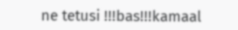ne tetusi !!!bas!!!kamaal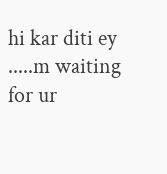hi kar diti ey .....m waiting for ur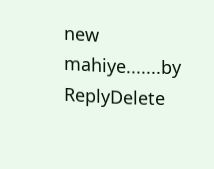new mahiye.......by
ReplyDelete